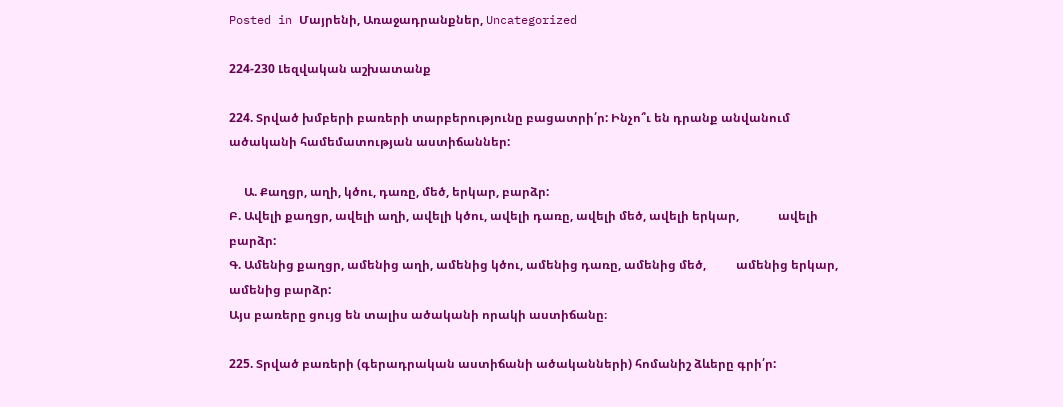Posted in Մայրենի, Առաջադրանքներ, Uncategorized

224-230 Լեզվական աշխատանք

224. Տրված խմբերի բառերի տարբերությունը բացատրի՛ր: Ինչո՞ւ են դրանք անվանում ածականի համեմատության աստիճաններ:

     Ա. Քաղցր, աղի, կծու, դառը, մեծ, երկար, բարձր:
Բ. Ավելի քաղցր, ավելի աղի, ավելի կծու, ավելի դառը, ավելի մեծ, ավելի երկար,             ավելի բարձր:
Գ. Ամենից քաղցր, ամենից աղի, ամենից կծու, ամենից դառը, ամենից մեծ,          ամենից երկար, ամենից բարձր:
Այս բառերը ցույց են տալիս ածականի որակի աստիճանը։

225. Տրված բառերի (գերադրական աստիճանի ածականների) հոմանիշ ձևերը գրի՛ր: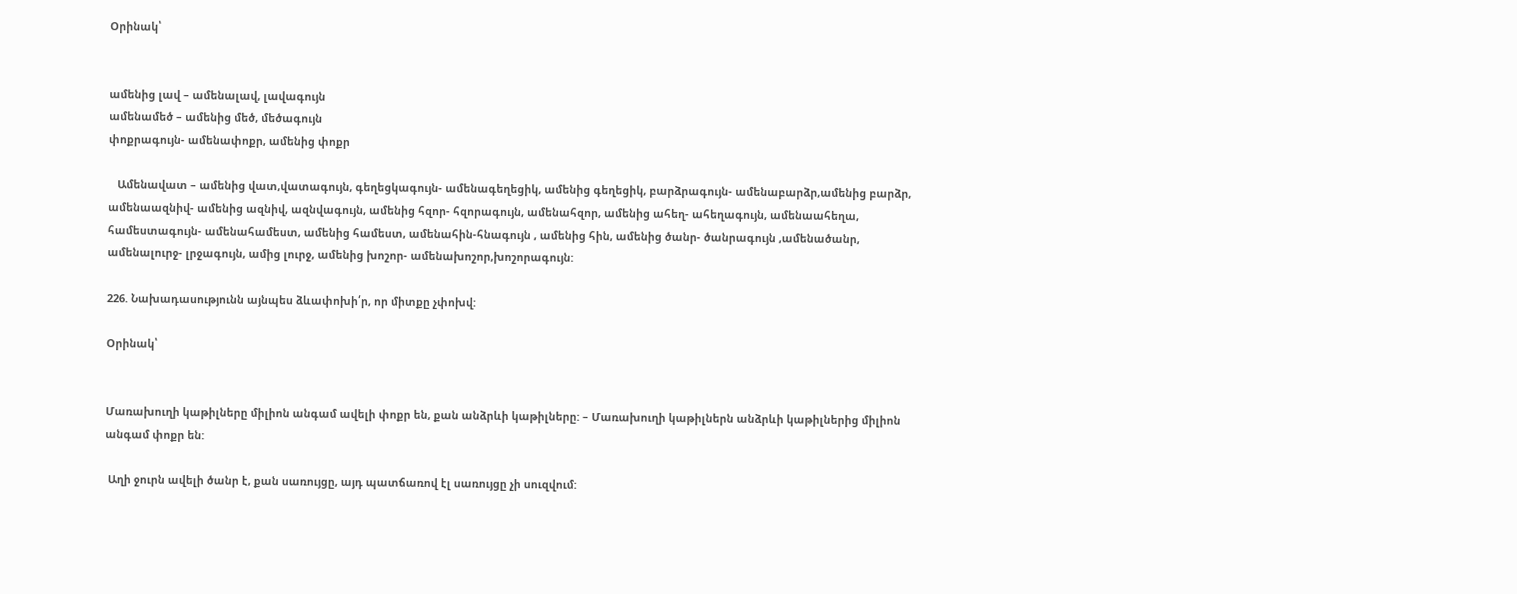Օրինակ՝


ամենից լավ – ամենալավ, լավագույն
ամենամեծ – ամենից մեծ, մեծագույն
փոքրագույն- ամենափոքր, ամենից փոքր

   Ամենավատ – ամենից վատ,վատագույն, գեղեցկագույն- ամենագեղեցիկ, ամենից գեղեցիկ, բարձրագույն- ամենաբարձր,ամենից բարձր, ամենաազնիվ- ամենից ազնիվ, ազնվագույն, ամենից հզոր- հզորագույն, ամենահզոր, ամենից ահեղ- ահեղագույն, ամենաահեղա, համեստագույն- ամենահամեստ, ամենից համեստ, ամենահին-հնագույն , ամենից հին, ամենից ծանր- ծանրագույն ,ամենածանր, ամենալուրջ- լրջագույն, ամից լուրջ, ամենից խոշոր- ամենախոշոր,խոշորագույն:

226. Նախադասությունն այնպես ձևափոխի՛ր, որ միտքը չփոխվ:

Օրինակ՝


Մառախուղի կաթիլները միլիոն անգամ ավելի փոքր են, քան անձրևի կաթիլները: – Մառախուղի կաթիլներն անձրևի կաթիլներից միլիոն անգամ փոքր են:

 Աղի ջուրն ավելի ծանր է, քան սառույցը, այդ պատճառով էլ սառույցը չի սուզվում: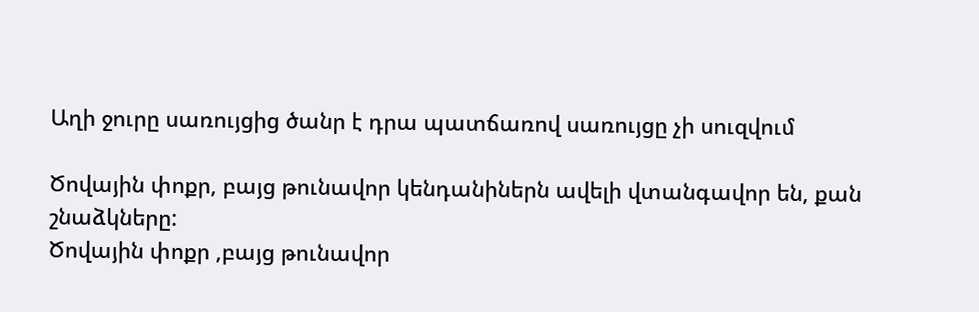Աղի ջուրը սառույցից ծանր է դրա պատճառով սառույցը չի սուզվում

Ծովային փոքր, բայց թունավոր կենդանիներն ավելի վտանգավոր են, քան             շնաձկները:
Ծովային փոքր ,բայց թունավոր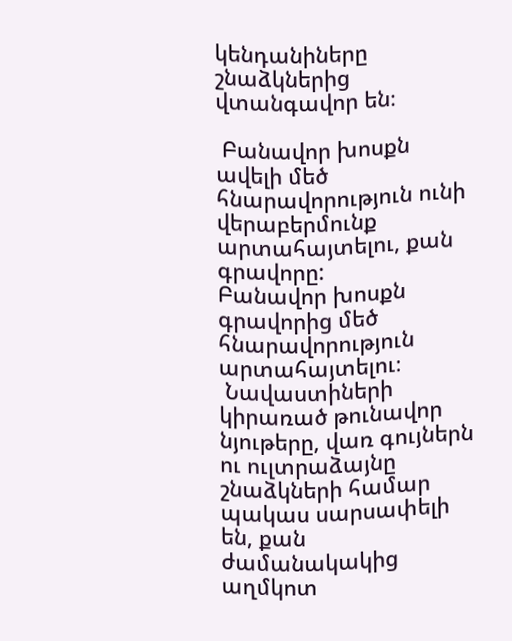կենդանիները   շնաձկներից վտանգավոր են։

 Բանավոր խոսքն ավելի մեծ հնարավորություն ունի վերաբերմունք          արտահայտելու, քան գրավորը:
Բանավոր խոսքն գրավորից մեծ հնարավորություն արտահայտելու։
 Նավաստիների կիրառած թունավոր նյութերը, վառ գույներն ու ուլտրաձայնը   շնաձկների համար պակաս սարսափելի են, քան ժամանակակից աղմկոտ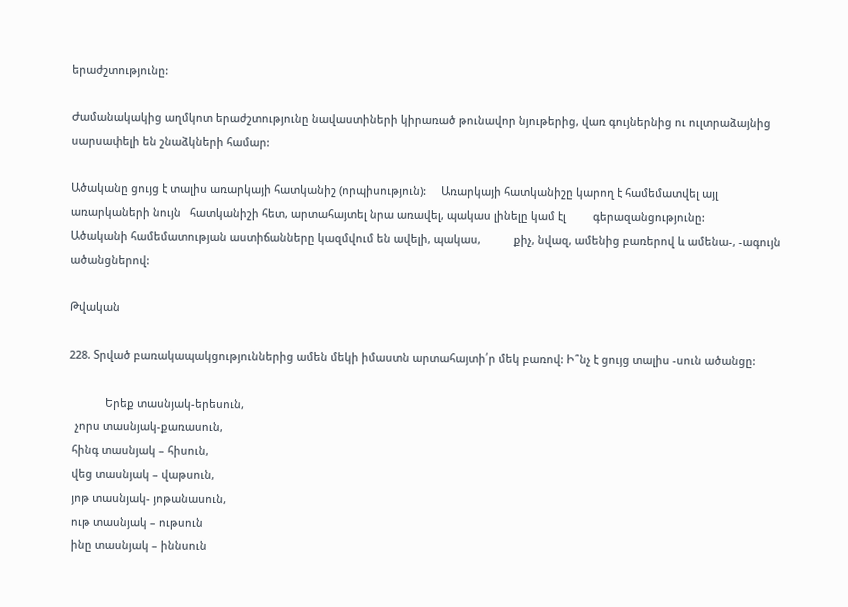երաժշտությունը:

Ժամանակակից աղմկոտ երաժշտությունը նավաստիների կիրառած թունավոր նյութերից, վառ գույներնից ու ուլտրաձայնից սարսափելի են շնաձկների համար:

Ածականը ցույց է տալիս առարկայի հատկանիշ (որպիսություն):     Առարկայի հատկանիշը կարող է համեմատվել այլ առարկաների նույն   հատկանիշի հետ, արտահայտել նրա առավել, պակաս լինելը կամ էլ         գերազանցությունը:
Ածականի համեմատության աստիճանները կազմվում են ավելի, պակաս,           քիչ, նվազ, ամենից բառերով և ամենա-, -ագույն ածանցներով:

Թվական

228. Տրված բառակապակցություններից ամեն մեկի իմաստն արտահայտի՛ր մեկ բառով: Ի՞նչ է ցույց տալիս -սուն ածանցը:

            Երեք տասնյակ-երեսուն,
  չորս տասնյակ-քառասուն,
 հինգ տասնյակ – հիսուն,
 վեց տասնյակ – վաթսուն,
 յոթ տասնյակ- յոթանասուն,
 ութ տասնյակ – ութսուն
 ինը տասնյակ – իննսուն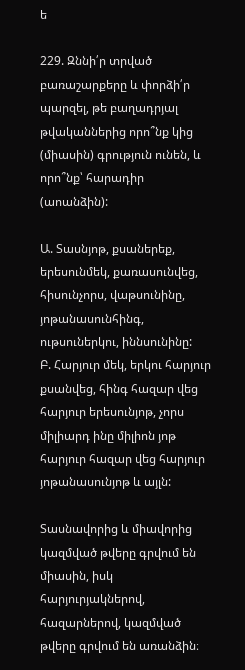ե

229. Զննի՛ր տրված բառաշարքերը և փորձի՛ր պարզել, թե բաղադրյալ թվականներից որո՞նք կից (միասին) գրություն ունեն, և որո՞նք՝ հարադիր (աոանձին):

Ա. Տասնյոթ, քսաներեք, երեսունմեկ, քառասունվեց, հիսունչորս, վաթսունինը,    յոթանասունհինգ, ութսուներկու, իննսունինը:
Բ. Հարյուր մեկ, երկու հարյուր քսանվեց, հինգ հազար վեց հարյուր երեսունյոթ, չորս միլիարդ ինը միլիոն յոթ հարյուր հազար վեց հարյուր յոթանասունյոթ և այլն:

Տասնավորից և միավորից կազմված թվերը գրվում են միասին, իսկ հարյուրյակներով, հազարներով, կազմված թվերը գրվում են առանձին։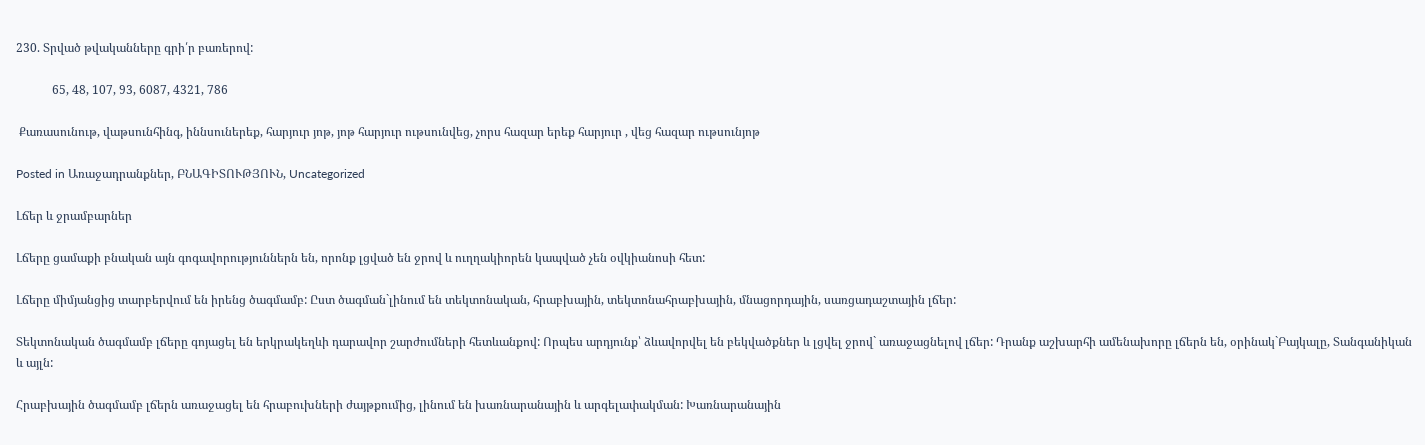230. Տրված թվականները գրի՛ր բառերով:

            65, 48, 107, 93, 6087, 4321, 786

 Քառասունութ, վաթսունհինգ, իննսուներեք, հարյուր յոթ, յոթ հարյուր ութսունվեց, չորս հազար երեք հարյուր , վեց հազար ութսունյոթ

Posted in Առաջադրանքներ, ԲՆԱԳԻՏՈՒԹՅՈՒՆ, Uncategorized

Լճեր և ջրամբարներ

Լճերը ցամաքի բնական այն գոգավորություններն են, որոնք լցված են ջրով և ուղղակիորեն կապված չեն օվկիանոսի հետ:

Լճերը միմյանցից տարբերվում են իրենց ծագմամբ: Ըստ ծագման`լինում են տեկտոնական, հրաբխային, տեկտոնահրաբխային, մնացորդային, սառցադաշտային լճեր:

Տեկտոնական ծագմամբ լճերը գոյացել են երկրակեղևի դարավոր շարժումների հետևանքով: Որպես արդյունք՝ ձևավորվել են բեկվածքներ և լցվել ջրով` առաջացնելով լճեր: Դրանք աշխարհի ամենախորը լճերն են, օրինակ`Բայկալը, Տանգանիկան և այլն:

Հրաբխային ծագմամբ լճերն առաջացել են հրաբուխների ժայթքումից, լինում են խառնարանային և արգելափակման: Խառնարանային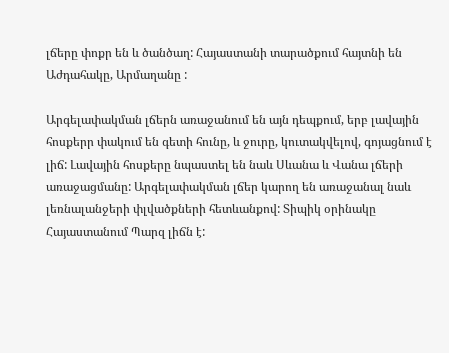լճերը փոքր են և ծանծաղ: Հայաստանի տարածքում հայտնի են Աժդահակը, Արմաղանը :

Արգելափակման լճերն առաջանում են այն դեպքում, երբ լավային հոսքերր փակում են գետի հունը, և ջուրը, կուտակվելով, գոյացնում է լիճ: Լավային հոսքերը նպաստել են նաև Սևանա և Վանա լճերի առաջացմանը: Արգելափակման լճեր կարող են առաջանալ նաև լեռնալանջերի փլվածքների հետևանքով: Տիպիկ օրինակը Հայաստանում Պարզ լիճն է: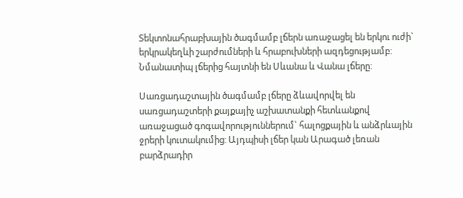Տեկտոնահրաբխային ծագմամբ լճերն առաջացել են երկու ուժի` երկրակեղևի շարժումների և հրաբուխների ազդեցությամբ: Նմանատիպ լճերից հայտնի են Սևանա և Վանա լճերը:

Սառցադաշտային ծագմամբ լճերը ձևավորվել են սառցադաշտերի քայքայիչ աշխատանքի հետևանքով առաջացած գոգավորություններում` հալոցքային և անձրևային ջրերի կուտակումից: Այդպիսի լճեր կան Արագած լեռան բարձրադիր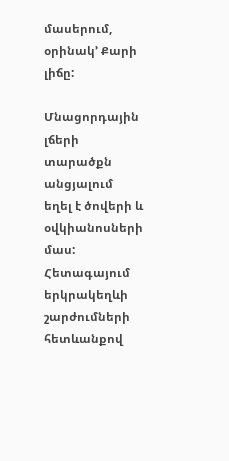մասերում, օրինակ’ Քարի լիճը:

Մնացորդային լճերի տարածքն անցյալում եղել է ծովերի և օվկիանոսների մաս: Հետագայում երկրակեղևի շարժումների հետևանքով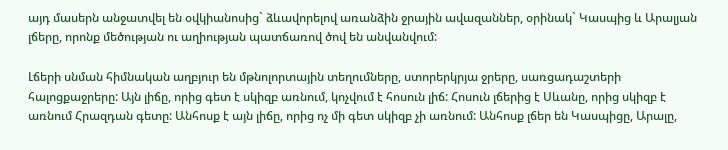այդ մասերն անջատվել են օվկիանոսից` ձևավորելով առանձին ջրային ավազաններ, օրինակ` Կասպից և Արալյան լճերը, որոնք մեծության ու աղիության պատճառով ծով են անվանվում:

Լճերի սնման հիմնական աղբյուր են մթնոլորտային տեղումները, ստորերկրյա ջրերը, սառցադաշտերի հալոցքաջրերը: Այն լիճը, որից գետ է սկիզբ առնում, կոչվում է հոսուն լիճ: Հոսուն լճերից է Սևանը, որից սկիզբ է առնում Հրազդան գետը: Անհոսք է այն լիճը, որից ոչ մի գետ սկիզբ չի առնում: Անհոսք լճեր են Կասպիցը, Արալը,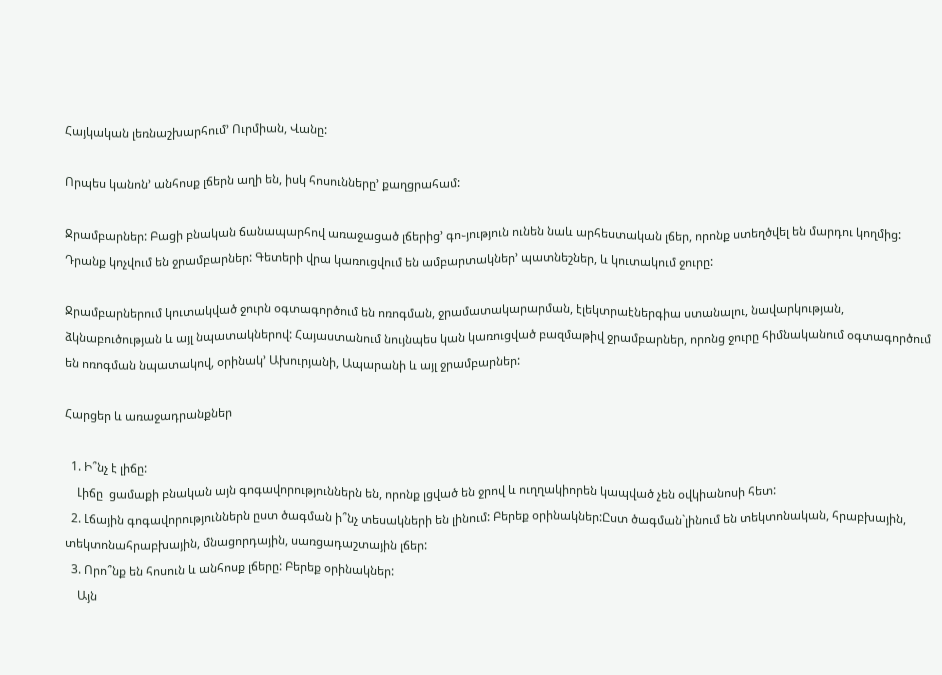Հայկական լեռնաշխարհում’ Ուրմիան, Վանը:

Որպես կանոն’ անհոսք լճերն աղի են, իսկ հոսունները’ քաղցրահամ:

Ջրամբարներ: Բացի բնական ճանապարհով առաջացած լճերից’ գո֊յություն ունեն նաև արհեստական լճեր, որոնք ստեղծվել են մարդու կողմից: Դրանք կոչվում են ջրամբարներ: Գետերի վրա կառուցվում են ամբարտակներ’ պատնեշներ, և կուտակում ջուրը:

Ջրամբարներում կուտակված ջուրն օգտագործում են ոռոգման, ջրամատակարարման, էլեկտրաէներգիա ստանալու, նավարկության, ձկնաբուծության և այլ նպատակներով: Հայաստանում նույնպես կան կառուցված բազմաթիվ ջրամբարներ, որոնց ջուրը հիմնականում օգտագործում են ոռոգման նպատակով, օրինակ’ Ախուրյանի, Ապարանի և այլ ջրամբարներ:

Հարցեր և առաջադրանքներ

  1. Ի՞նչ է լիճը:
    Լիճը  ցամաքի բնական այն գոգավորություններն են, որոնք լցված են ջրով և ուղղակիորեն կապված չեն օվկիանոսի հետ:
  2. Լճային գոգավորություններն ըստ ծագման ի՞նչ տեսակների են լինում: Բերեք օրինակներ:Ըստ ծագման`լինում են տեկտոնական, հրաբխային, տեկտոնահրաբխային, մնացորդային, սառցադաշտային լճեր:
  3. Որո՞նք են հոսուն և անհոսք լճերը: Բերեք օրինակներ:
    Այն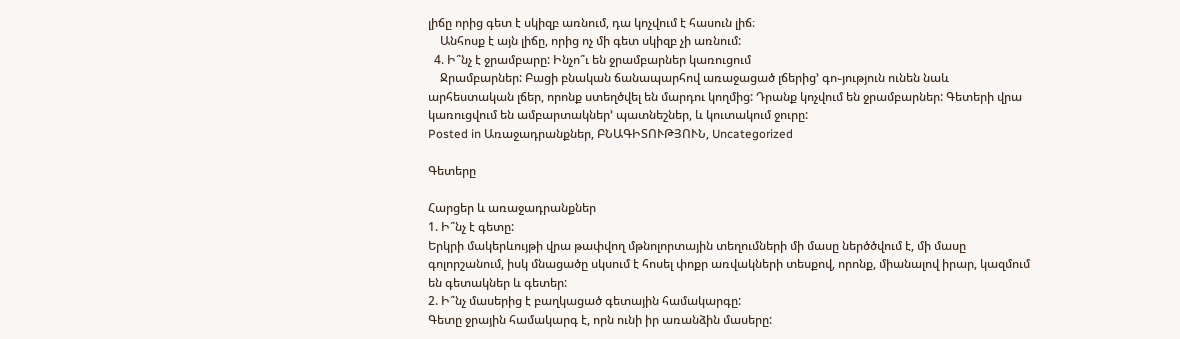լիճը որից գետ է սկիզբ առնում, դա կոչվում է հասուն լիճ։
    Անհոսք է այն լիճը, որից ոչ մի գետ սկիզբ չի առնում:
  4. Ի՞նչ է ջրամբարը: Ինչո՞ւ են ջրամբարներ կառուցում
    Ջրամբարներ: Բացի բնական ճանապարհով առաջացած լճերից’ գո֊յություն ունեն նաև արհեստական լճեր, որոնք ստեղծվել են մարդու կողմից: Դրանք կոչվում են ջրամբարներ: Գետերի վրա կառուցվում են ամբարտակներ’ պատնեշներ, և կուտակում ջուրը:
Posted in Առաջադրանքներ, ԲՆԱԳԻՏՈՒԹՅՈՒՆ, Uncategorized

Գետերը

Հարցեր և առաջադրանքներ
1. Ի՞նչ է գետը:
Երկրի մակերևույթի վրա թափվող մթնոլորտային տեղումների մի մասը ներծծվում է, մի մասը գոլորշանում, իսկ մնացածը սկսում է հոսել փոքր առվակների տեսքով, որոնք, միանալով իրար, կազմում են գետակներ և գետեր:
2. Ի՞նչ մասերից է բաղկացած գետային համակարգը:
Գետը ջրային համակարգ է, որն ունի իր առանձին մասերը: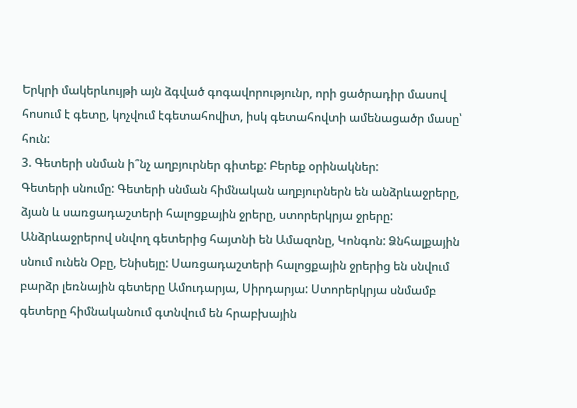Երկրի մակերևույթի այն ձգված գոգավորությունր, որի ցածրադիր մասով հոսում է գետը, կոչվում էգետահովիտ, իսկ գետահովտի ամենացածր մասը՝ հուն:
3. Գետերի սնման ի՞նչ աղբյուրներ գիտեք: Բերեք օրինակներ:
Գետերի սնումը: Գետերի սնման հիմնական աղբյուրներն են անձրևաջրերը, ձյան և սառցադաշտերի հալոցքային ջրերը, ստորերկրյա ջրերը: Անձրևաջրերով սնվող գետերից հայտնի են Ամազոնը, Կոնգոն: Ձնհալքային սնում ունեն Օբը, Ենիսեյը: Սառցադաշտերի հալոցքային ջրերից են սնվում բարձր լեռնային գետերը Ամուդարյա, Սիրդարյա: Ստորերկրյա սնմամբ գետերը հիմնականում գտնվում են հրաբխային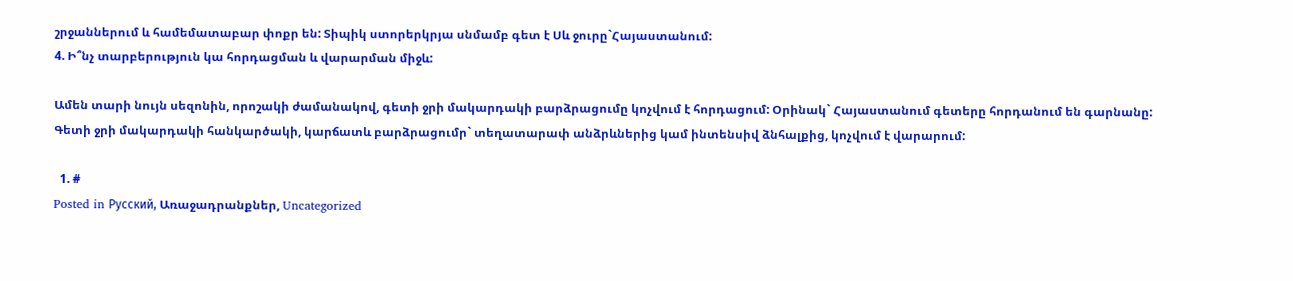շրջաններում և համեմատաբար փոքր են: Տիպիկ ստորերկրյա սնմամբ գետ է Սև ջուրը`Հայաստանում:
4. Ի՞նչ տարբերություն կա հորդացման և վարարման միջև:

Ամեն տարի նույն սեզոնին, որոշակի ժամանակով, գետի ջրի մակարդակի բարձրացումը կոչվում է հորդացում: Օրինակ` Հայաստանում գետերը հորդանում են գարնանը:
Գետի ջրի մակարդակի հանկարծակի, կարճատև բարձրացումր` տեղատարափ անձրևներից կամ ինտենսիվ ձնհալքից, կոչվում է վարարում:

  1. #
Posted in Русский, Առաջադրանքներ, Uncategorized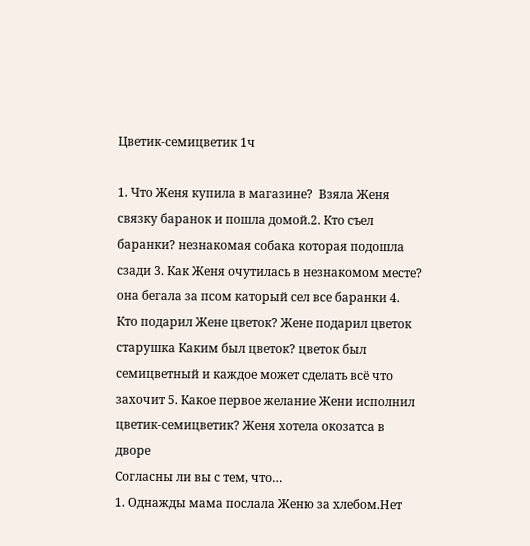Цветик-семицветик 1ч

1. Что Женя купила в магазине?  Взяла Женя связку баранок и пошла домой.2. Кто съел баранки? незнакомая собака которая подошла сзади 3. Как Женя очутилась в незнакомом месте? она бегала за псом каторый сел все баранки 4. Кто подарил Жене цветок? Жене подарил цветок старушка Каким был цветок? цветок был семицветный и каждое может сделать всё что захочит 5. Какое первое желание Жени исполнил цветик-семицветик? Женя хотела окозатса в дворе
Согласны ли вы с тем, что…
1. Однажды мама послала Женю за хлебом.Нет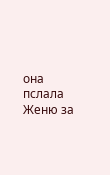она пслала Женю за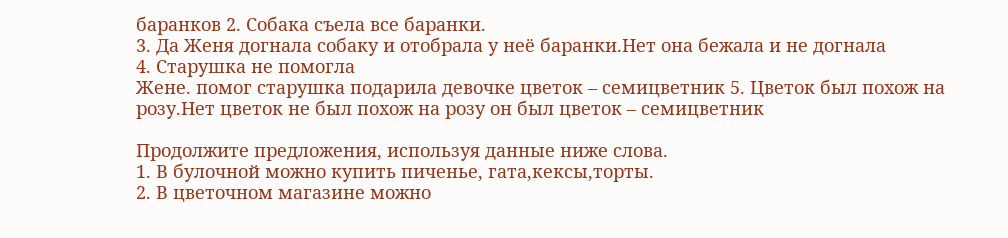баранков 2. Собака съела все баранки.
3. Да Женя догнала собаку и отобрала у неё баранки.Нет она бежала и не догнала
4. Старушка не помогла
Жене. помог старушка подарила девочке цветок – семицветник 5. Цветок был похож на розу.Нет цветок не был похож на розу он был цветок – семицветник

Продолжите предложения, используя данные ниже слова.
1. В булочной можно купить пиченье, гата,кексы,торты.
2. В цветочном магазине можно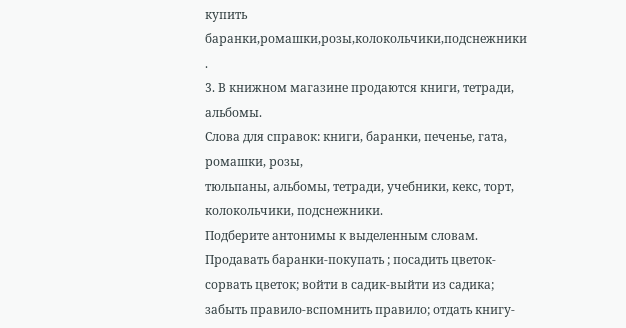купить баранки,ромашки,розы,колокольчики,подснежники .
3. В книжном магазине продаются книги, тетради, альбомы.
Слова для справок: книги, баранки, печенье, гата, ромашки, розы,
тюльпаны, альбомы, тетради, учебники, кекс, торт, колокольчики, подснежники.
Подберите антонимы к выделенным словам.
Продавать баранки-покупать ; посадить цветок-сорвать цветок; войти в садик-выйти из садика; забыть правило-вспомнить правило; отдать книгу-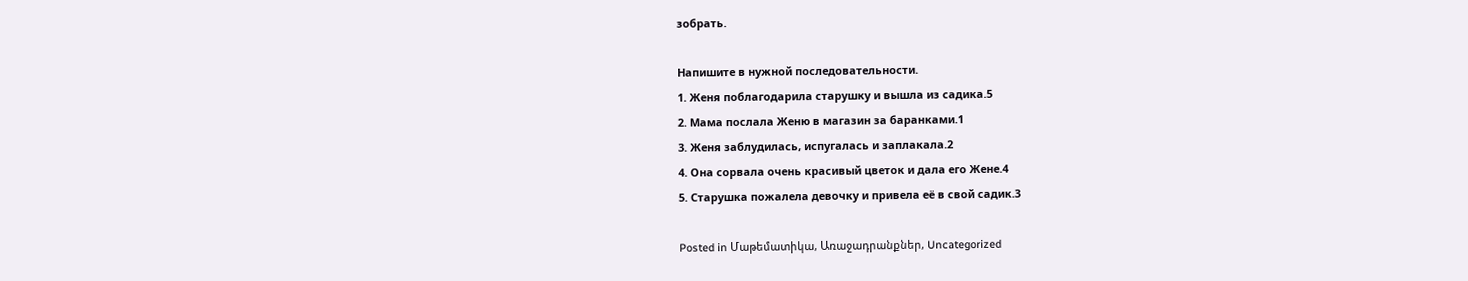зобрать.

Напишите в нужной последовательности.
1. Женя поблагодарила старушку и вышла из садика.5
2. Мама послала Женю в магазин за баранками.1
3. Женя заблудилась, испугалась и заплакала.2
4. Она сорвала очень красивый цветок и дала его Жене.4
5. Старушка пожалела девочку и привела её в свой садик.3

Posted in Մաթեմատիկա, Առաջադրանքներ, Uncategorized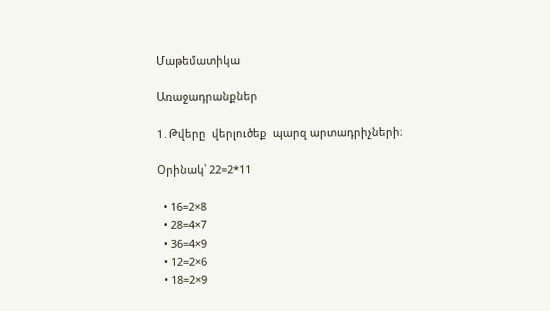Մաթեմատիկա

Առաջադրանքներ

1․Թվերը  վերլուծեք  պարզ արտադրիչների։

Օրինակ՝ 22=2*11

  • 16=2×8
  • 28=4×7
  • 36=4×9
  • 12=2×6
  • 18=2×9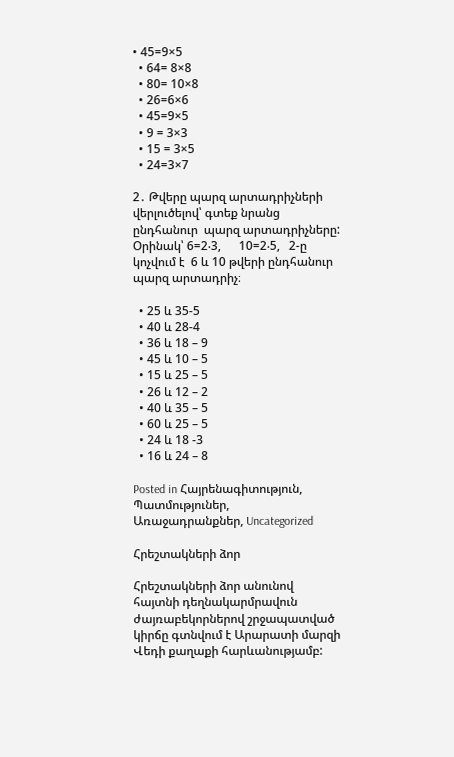• 45=9×5
  • 64= 8×8
  • 80= 10×8
  • 26=6×6
  • 45=9×5
  • 9 = 3×3
  • 15 = 3×5
  • 24=3×7

2․ Թվերը պարզ արտադրիչների վերլուծելով՝ գտեք նրանց ընդհանուր  պարզ արտադրիչները:
Օրինակ՝ 6=2‧3,      10=2‧5,   2-ը կոչվում է  6 և 10 թվերի ընդհանուր  պարզ արտադրիչ։

  • 25 և 35-5
  • 40 և 28-4
  • 36 և 18 – 9
  • 45 և 10 – 5
  • 15 և 25 – 5
  • 26 և 12 – 2
  • 40 և 35 – 5
  • 60 և 25 – 5
  • 24 և 18 -3
  • 16 և 24 – 8

Posted in Հայրենագիտություն, Պատմություներ, Առաջադրանքներ, Uncategorized

Հրեշտակների ձոր

Հրեշտակների ձոր անունով հայտնի դեղնակարմրավուն ժայռաբեկորներով շրջապատված կիրճը գտնվում է Արարատի մարզի Վեդի քաղաքի հարևանությամբ: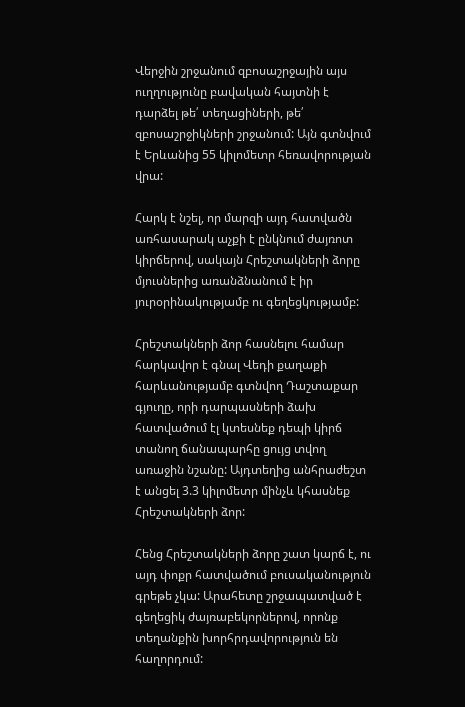Վերջին շրջանում զբոսաշրջային այս ուղղությունը բավական հայտնի է դարձել թե՛ տեղացիների, թե՛ զբոսաշրջիկների շրջանում: Այն գտնվում է Երևանից 55 կիլոմետր հեռավորության վրա:

Հարկ է նշել, որ մարզի այդ հատվածն առհասարակ աչքի է ընկնում ժայռոտ կիրճերով, սակայն Հրեշտակների ձորը մյուսներից առանձնանում է իր յուրօրինակությամբ ու գեղեցկությամբ:

Հրեշտակների ձոր հասնելու համար հարկավոր է գնալ Վեդի քաղաքի հարևանությամբ գտնվող Դաշտաքար գյուղը, որի դարպասների ձախ հատվածում էլ կտեսնեք դեպի կիրճ տանող ճանապարհը ցույց տվող առաջին նշանը: Այդտեղից անհրաժեշտ է անցել 3.3 կիլոմետր մինչև կհասնեք Հրեշտակների ձոր:

Հենց Հրեշտակների ձորը շատ կարճ է, ու այդ փոքր հատվածում բուսականություն գրեթե չկա: Արահետը շրջապատված է գեղեցիկ ժայռաբեկորներով, որոնք տեղանքին խորհրդավորություն են հաղորդում: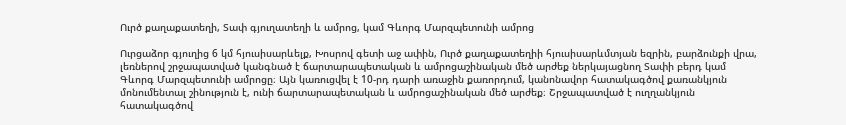Ուրծ քաղաքատեղի, Տափ գյուղատեղի և ամրոց, կամ Գևորգ Մարզպետունի ամրոց

Ուրցաձոր գյուղից 6 կմ հյուսիսարևելք, Խոսրով գետի աջ ափին, Ուրծ քաղաքատեղիի հյուսիսարևմտյան եզրին, բարձունքի վրա, լեռներով շրջապատված կանգնած է ճարտարապետական և ամրոցաշինական մեծ արժեք ներկայացնող Տափի բերդ կամ Գևորգ Մարզպետունի ամրոցը։ Այն կառուցվել է 10-րդ դարի առաջին քառորդում, կանոնավոր հատակագծով քառանկյուն մոնումենտալ շինություն է, ունի ճարտարապետական և ամրոցաշինական մեծ արժեք։ Շրջապատված է ուղղանկյուն հատակագծով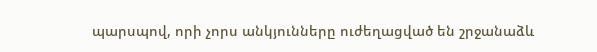պարսպով, որի չորս անկյունները ուժեղացված են շրջանաձև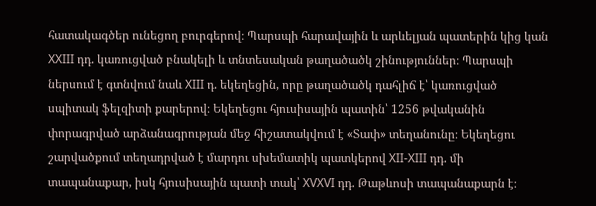հատակագծեր ունեցող բուրգերով։ Պարսպի հարավային և արևելյան պատերին կից կան XXIII դդ. կառուցված բնակելի և տնտեսական թաղածածկ շինություններ։ Պարսպի ներսում է գտնվում նաև XIII դ. եկեղեցին, որը թաղածածկ դահլիճ է՝ կառուցված սպիտակ ֆելզիտի քարերով։ Եկեղեցու հյուսիսային պատին՝ 1256 թվականին փորագրված արձանագրության մեջ հիշատակվում է «Տափ» տեղանունը։ Եկեղեցու շարվածքում տեղադրված է մարդու սխեմատիկ պատկերով XII-XIII դդ. մի տապանաքար, իսկ հյուսիսային պատի տակ՝ XVXVI դդ. Թաթևոսի տապանաքարն է։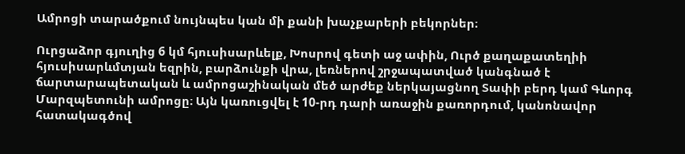Ամրոցի տարածքում նույնպես կան մի քանի խաչքարերի բեկորներ։

Ուրցաձոր գյուղից 6 կմ հյուսիսարևելք, Խոսրով գետի աջ ափին, Ուրծ քաղաքատեղիի հյուսիսարևմտյան եզրին, բարձունքի վրա, լեռներով շրջապատված կանգնած է ճարտարապետական և ամրոցաշինական մեծ արժեք ներկայացնող Տափի բերդ կամ Գևորգ Մարզպետունի ամրոցը։ Այն կառուցվել է 10-րդ դարի առաջին քառորդում, կանոնավոր հատակագծով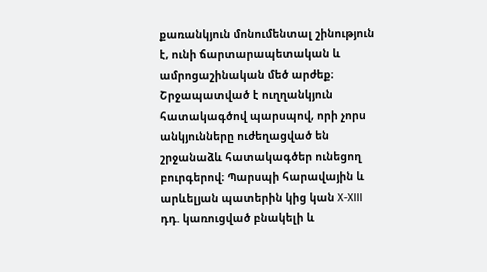քառանկյուն մոնումենտալ շինություն է, ունի ճարտարապետական և ամրոցաշինական մեծ արժեք։ Շրջապատված է ուղղանկյուն հատակագծով պարսպով, որի չորս անկյունները ուժեղացված են շրջանաձև հատակագծեր ունեցող բուրգերով։ Պարսպի հարավային և արևելյան պատերին կից կան X-XIII դդ. կառուցված բնակելի և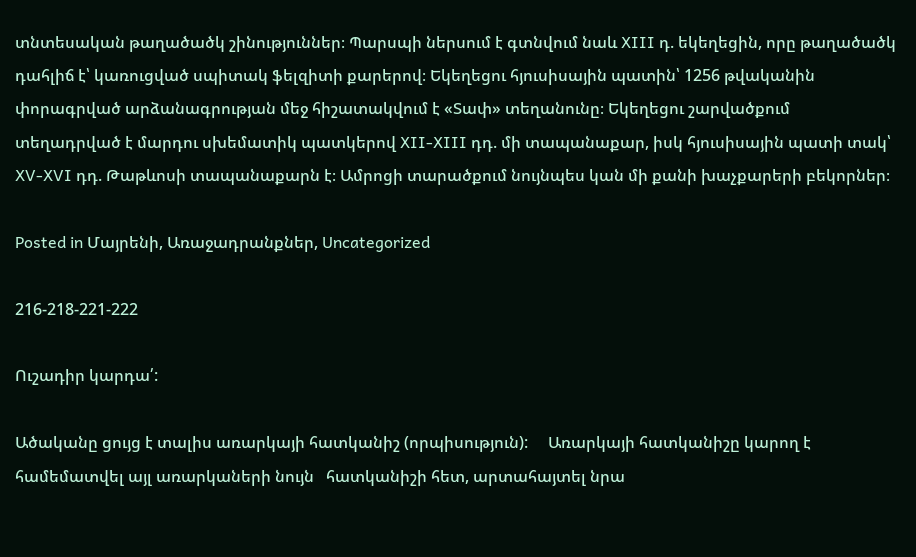տնտեսական թաղածածկ շինություններ։ Պարսպի ներսում է գտնվում նաև XIII դ. եկեղեցին, որը թաղածածկ դահլիճ է՝ կառուցված սպիտակ ֆելզիտի քարերով։ Եկեղեցու հյուսիսային պատին՝ 1256 թվականին փորագրված արձանագրության մեջ հիշատակվում է «Տափ» տեղանունը։ Եկեղեցու շարվածքում տեղադրված է մարդու սխեմատիկ պատկերով XII-XIII դդ. մի տապանաքար, իսկ հյուսիսային պատի տակ՝ XV-XVI դդ. Թաթևոսի տապանաքարն է։ Ամրոցի տարածքում նույնպես կան մի քանի խաչքարերի բեկորներ։

Posted in Մայրենի, Առաջադրանքներ, Uncategorized

216-218-221-222

Ուշադիր կարդա՛:

Ածականը ցույց է տալիս առարկայի հատկանիշ (որպիսություն):     Առարկայի հատկանիշը կարող է համեմատվել այլ առարկաների նույն   հատկանիշի հետ, արտահայտել նրա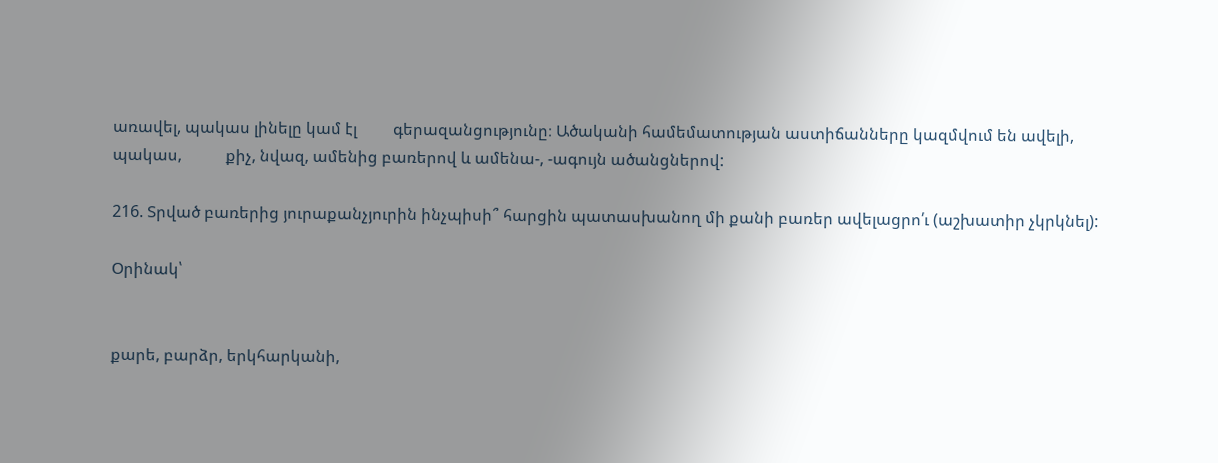առավել, պակաս լինելը կամ էլ         գերազանցությունը։ Ածականի համեմատության աստիճանները կազմվում են ավելի, պակաս,           քիչ, նվազ, ամենից բառերով և ամենա-, -ագույն ածանցներով:

216. Տրված բառերից յուրաքանչյուրին ինչպիսի՞ հարցին պատասխանող մի քանի բառեր ավելացրո՛ւ (աշխատիր չկրկնել):

Օրինակ՝


քարե, բարձր, երկհարկանի,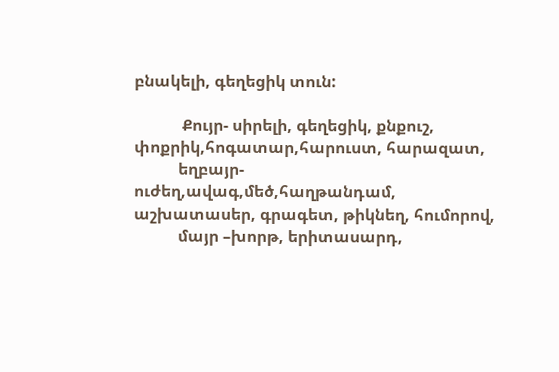բնակելի, գեղեցիկ տուն:

            Քույր- սիրելի, գեղեցիկ, քնքուշ, փոքրիկ,հոգատար,հարուստ, հարազատ,
           եղբայր- ուժեղ,ավագ,մեծ,հաղթանդամ, աշխատասեր, գրագետ, թիկնեղ, հումորով,
           մայր –խորթ, երիտասարդ,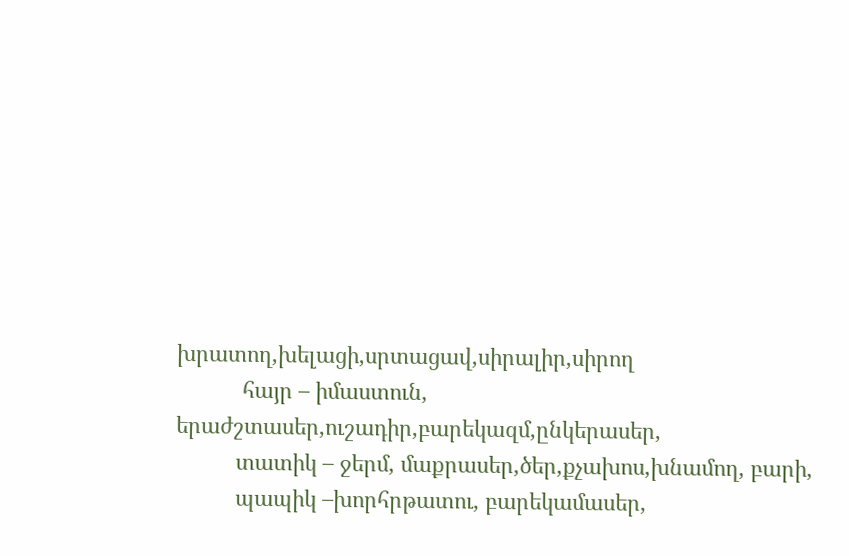խրատող,խելացի,սրտացավ,սիրալիր,սիրող
           հայր – իմաստուն, երաժշտասեր,ուշադիր,բարեկազմ,ընկերասեր,
          տատիկ – ջերմ, մաքրասեր,ծեր,քչախոս,խնամող, բարի,
          պապիկ –խորհրթատու, բարեկամասեր,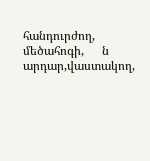հանդուրժող, մեծահոգի,      ն                    արդար,վաստակող,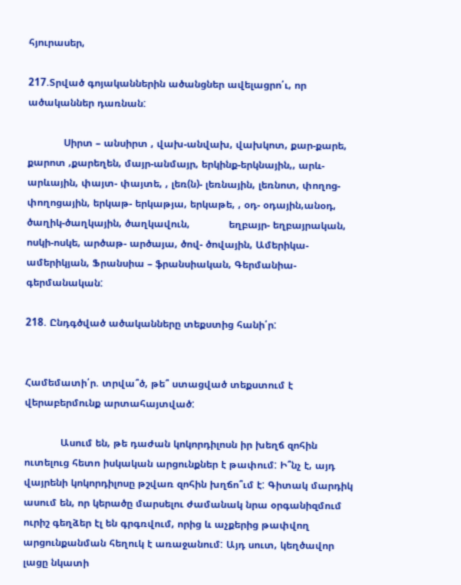հյուրասեր,

217.Տրված գոյականներին ածանցներ ավելացրո՛ւ, որ ածականներ դառնան:

            Սիրտ – անսիրտ , վախ-անվախ, վախկոտ, քար-քարե, քարոտ ,քարեղեն, մայր-անմայր, երկինք-երկնային,, արև- արևային, փայտ- փայտե, , լեռ(ն)- լեռնային, լեռնոտ, փողոց- փողոցային, երկաթ- երկաթյա, երկաթե, , օդ- օդային,անօդ, ծաղիկ-ծաղկային, ծաղկավուն,             եղբայր- եղբայրական, ոսկի-ոսկե, արծաթ- արծայա, ծով- ծովային, Ամերիկա- ամերիկյան, Ֆրանսիա – ֆրանսիական, Գերմանիա- գերմանական:

218. Ընդգծված ածականները տեքստից հանի՛ր:


Համեմատի՛ր. տրվա՞ծ, թե՞ ստացված տեքստում է վերաբերմունք արտահայտված:

            Ասում են, թե դաժան կոկորդիլոսն իր խեղճ զոհին ուտելուց հետո իսկական արցունքներ է թափում: Ի՞նչ է, այդ վայրենի կոկորդիլոսը թշվառ զոհին խղճո՞ւմ է: Գիտակ մարդիկ ասում են, որ կերածը մարսելու ժամանակ նրա օրգանիզմում ուրիշ գեղձեր էլ են գրգռվում, որից և աչքերից թափվող արցունքանման հեղուկ է առաջանում: Այդ սուտ, կեղծավոր լացը նկատի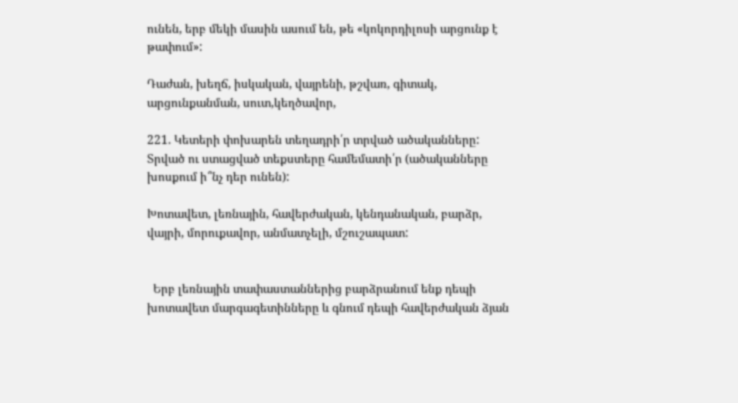ունեն, երբ մեկի մասին ասում են, թե «կոկորդիլոսի արցունք է թափում»:

Դաժան, խեղճ, իսկական, վայրենի, թշվառ, գիտակ, արցունքանման, սուտ,կեղծավոր,

221. Կետերի փոխարեն տեղադրի՛ր տրված ածականները: Տրված ու ստացված տեքստերը համեմատի՛ր (ածականները խոսքում ի՞նչ դեր ունեն):

Խոտավետ, լեռնային, հավերժական, կենդանական, բարձր, վայրի, մորուքավոր, անմատչելի, մշուշապատ:


  Երբ լեռնային տափաստաններից բարձրանում ենք դեպի խոտավետ մարգագետինները և գնում դեպի հավերժական ձյան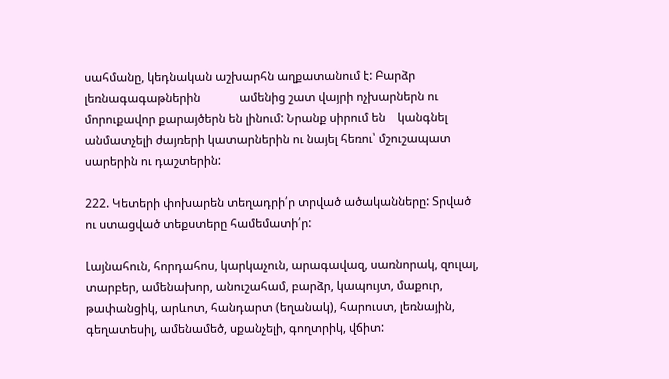սահմանը, կեդնական աշխարհն աղքատանում է: Բարձր լեռնագագաթներին             ամենից շատ վայրի ոչխարներն ու մորուքավոր քարայծերն են լինում: Նրանք սիրում են    կանգնել անմատչելի ժայռերի կատարներին ու նայել հեռու՝ մշուշապատ սարերին ու դաշտերին:

222. Կետերի փոխարեն տեղադրի՛ր տրված ածականները: Տրված ու ստացված տեքստերը համեմատի՛ր:

Լայնահուն, հորդահոս, կարկաչուն, արագավազ, սառնորակ, զուլալ, տարբեր, ամենախոր, անուշահամ, բարձր, կապույտ, մաքուր, թափանցիկ, արևոտ, հանդարտ (եղանակ), հարուստ, լեռնային, գեղատեսիլ, ամենամեծ, սքանչելի, գողտրիկ, վճիտ: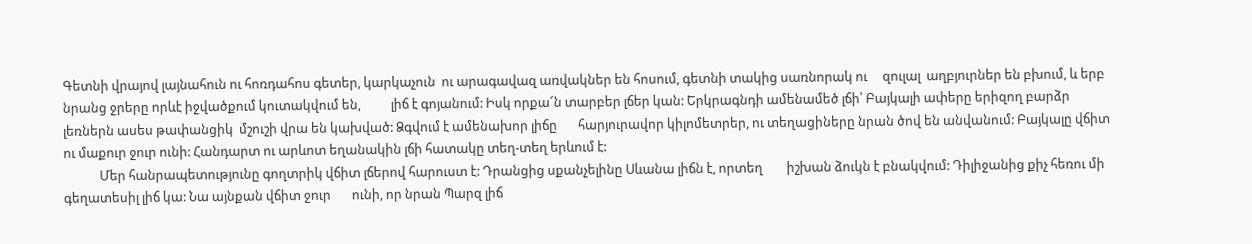Գետնի վրայով լայնահուն ու հոռդահոս գետեր, կարկաչուն  ու արագավազ առվակներ են հոսում, գետնի տակից սառնորակ ու     զուլալ  աղբյուրներ են բխում, և երբ նրանց ջրերը որևէ իջվածքում կուտակվում են,          լիճ է գոյանում: Իսկ որքա՜ն տարբեր լճեր կան: Երկրագնդի ամենամեծ լճի՝ Բայկալի ափերը երիզող բարձր  լեռներն ասես թափանցիկ  մշուշի վրա են կախված: Ձգվում է ամենախոր լիճը       հարյուրավոր կիլոմետրեր, ու տեղացիները նրան ծով են անվանում: Բայկալը վճիտ            ու մաքուր ջուր ունի: Հանդարտ ու արևոտ եղանակին լճի հատակը տեղ-տեղ երևում է:
            Մեր հանրապետությունը գողտրիկ վճիտ լճերով հարուստ է: Դրանցից սքանչելինը Սևանա լիճն է, որտեղ        իշխան ձուկն է բնակվում: Դիլիջանից քիչ հեռու մի գեղատեսիլ լիճ կա: Նա այնքան վճիտ ջուր       ունի, որ նրան Պարզ լիճ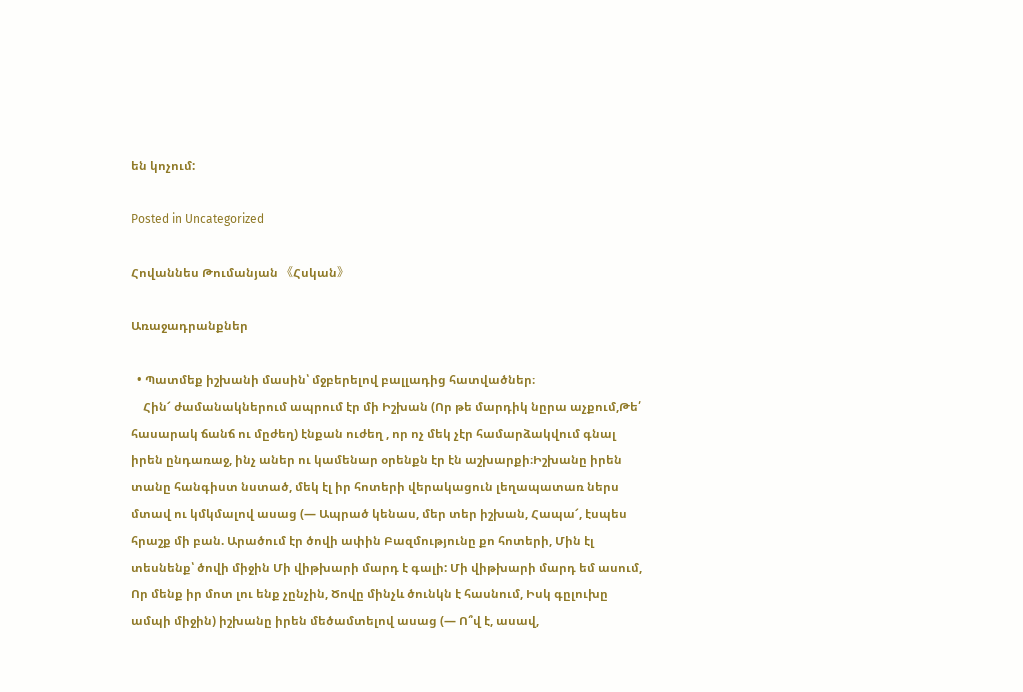են կոչում:

Posted in Uncategorized

Հովաննես Թումանյան 《Հսկան》

Առաջադրանքներ

  • Պատմեք իշխանի մասին՝ մջբերելով բալլադից հատվածներ։
    Հին՜ ժամանակներում ապրում էր մի Իշխան (Որ թե մարդիկ նըրա աչքում,Թե՛ հասարակ ճանճ ու մըժեղ) էնքան ուժեղ , որ ոչ մեկ չէր համարձակվում գնալ իրեն ընդառաջ, ինչ աներ ու կամենար օրենքն էր էն աշխարքի։Իշխանը իրեն տանը հանգիստ նստած, մեկ էլ իր հոտերի վերակացուն լեղապատառ ներս մտավ ու կմկմալով ասաց (— Ապրած կենաս, մեր տեր իշխան, Հապա՜, էսպես հրաշք մի բան. Արածում էր ծովի ափին Բազմությունը քո հոտերի, Մին էլ տեսնենք՝ ծովի միջին Մի վիթխարի մարդ է գալի: Մի վիթխարի մարդ եմ ասում, Որ մենք իր մոտ լու ենք չընչին, Ծովը մինչև ծունկն է հասնում, Իսկ գըլուխը ամպի միջին) իշխանը իրեն մեծամտելով ասաց (— Ո՞վ է, ասավ,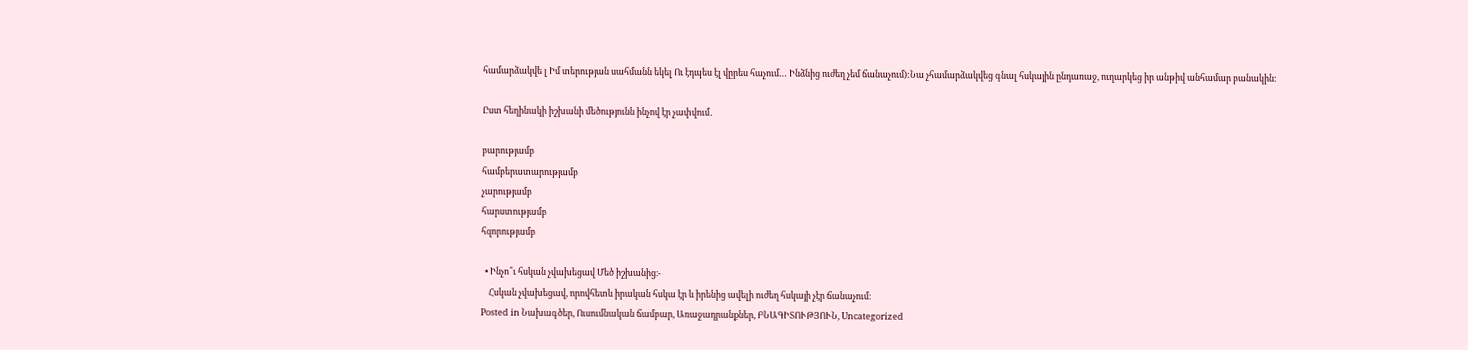համարձակվե լ Իմ տերության սահմանն եկել Ու էդպես էլ վըրես հաչում… Ինձնից ուժեղ չեմ ճանաչում):Նա չհամարձակվեց գնալ հսկային ընդառաջ, ուղարկեց իր անթիվ անհամար բանակին։

Ըստ հեղինակի իշխանի մեծությունն ինչով էր չափվում․

բարությամբ
համբերատարությամբ
չարությամբ
հարստությամբ
հզորությամբ

  • Ինչո՞ւ հսկան չվախեցավ Մեծ իշխանից։-
    Հսկան չվախեցավ, որովհետև իրական հսկա էր և իրենից ավելի ուժեղ հսկայի չէր ճանաչում։
Posted in Նախագծեր, Ուսումնական ճամբար, Առաջադրանքներ, ԲՆԱԳԻՏՈՒԹՅՈՒՆ, Uncategorized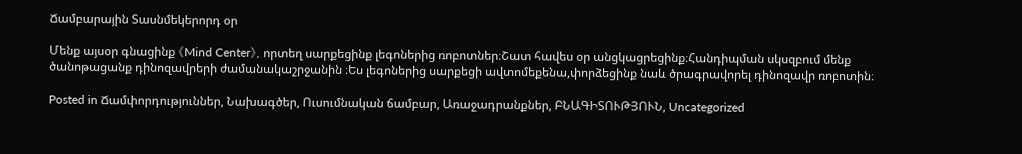Ճամբարային Տասնմեկերորդ օր

Մենք այսօր գնացինք 《Mind Center》, որտեղ սարքեցինք լեգոներից ռոբոտներ։Շատ հավես օր անցկացրեցինք։Հանդիպման սկսզբում մենք ծանոթացանք դինոզավրերի ժամանակաշրջանին ։Ես լեգոներից սարքեցի ավտոմեքենա,փորձեցինք նաև ծրագրավորել դինոզավր ռոբոտին։

Posted in Ճամփորդություններ, Նախագծեր, Ուսումնական ճամբար, Առաջադրանքներ, ԲՆԱԳԻՏՈՒԹՅՈՒՆ, Uncategorized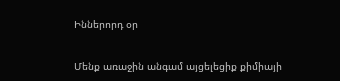Իններորդ օր

Մենք առաջին անգամ այցելեցիք քիմիայի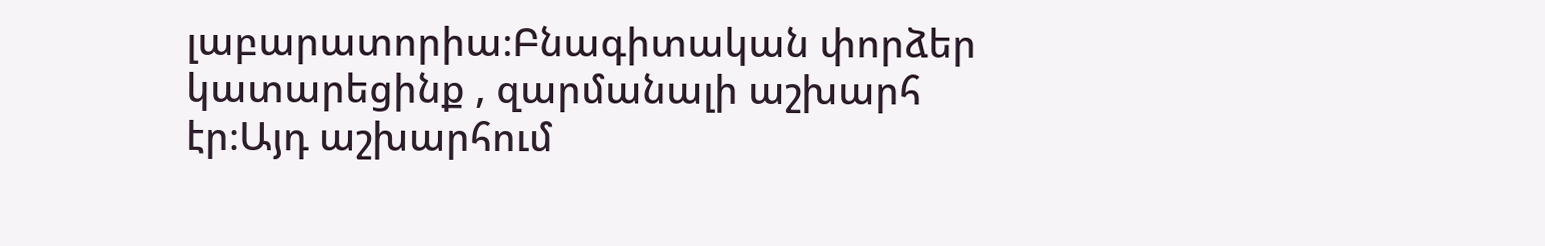լաբարատորիա։Բնագիտական փորձեր կատարեցինք , զարմանալի աշխարհ էր։Այդ աշխարհում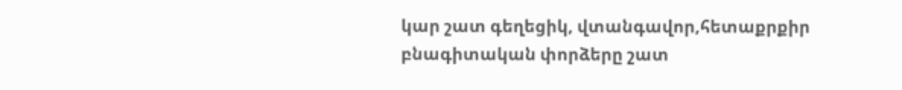կար շատ գեղեցիկ, վտանգավոր,հետաքրքիր բնագիտական փորձերը շատ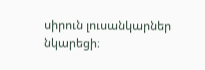սիրուն լուսանկարներ նկարեցի։